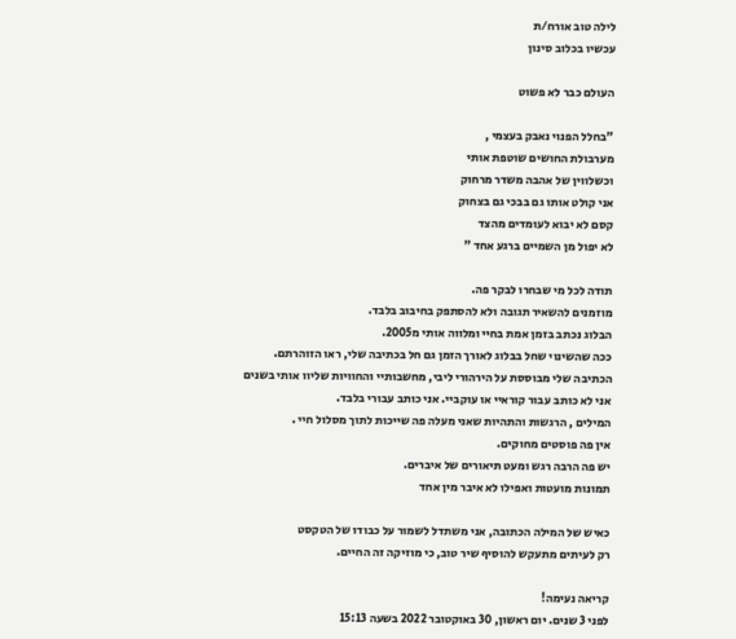לילה טוב אורח/ת
עכשיו בכלוב סינון

העולם כבר לא פשוט

"בחלל הפנוי נאבק בעצמי ,
מערבולת החושים שוטפת אותי
וכשלווין של אהבה משדר מרחוק
אני קולט אותו גם בבכי גם בצחוק
קסם לא יבוא לעומדים מהצד
לא יפול מן השמיים ברגע אחד "

תודה לכל מי שבחרו לבקר פה.
מוזמנים להשאיר תגובה ולא להסתפק בחיבוב בלבד.
הבלוג נכתב בזמן אמת בחיי ומלווה אותי מ2005.
ככה שהשינוי שחל בבלוג לאורך הזמן גם חל בכתיבה שלי, ראו הזוהרתם.
הכתיבה שלי מבוססת על הירהורי ליבי, מחשבותיי והחוויות שליוו אותי בשנים
אני לא כותב עבור קוראיי או עוקביי. אני כותב עבורי בלבד.
המילים , הרגשות והתהיות שאני מעלה פה שייכות לתוך מסלול חיי .
אין פה פוסטים מחוקים.
יש פה הרבה רגש ומעט תיאורים של איברים.
תמונות מועטות ואפילו לא איבר מין אחד

כאיש של המילה הכתובה, אני משתדל לשמור על כבודו של הטקסט
רק לעיתים מתעקש להוסיף שיר טוב, כי מוזיקה זה החיים.

קריאה נעימה!
לפני 3 שנים. יום ראשון, 30 באוקטובר 2022 בשעה 15:13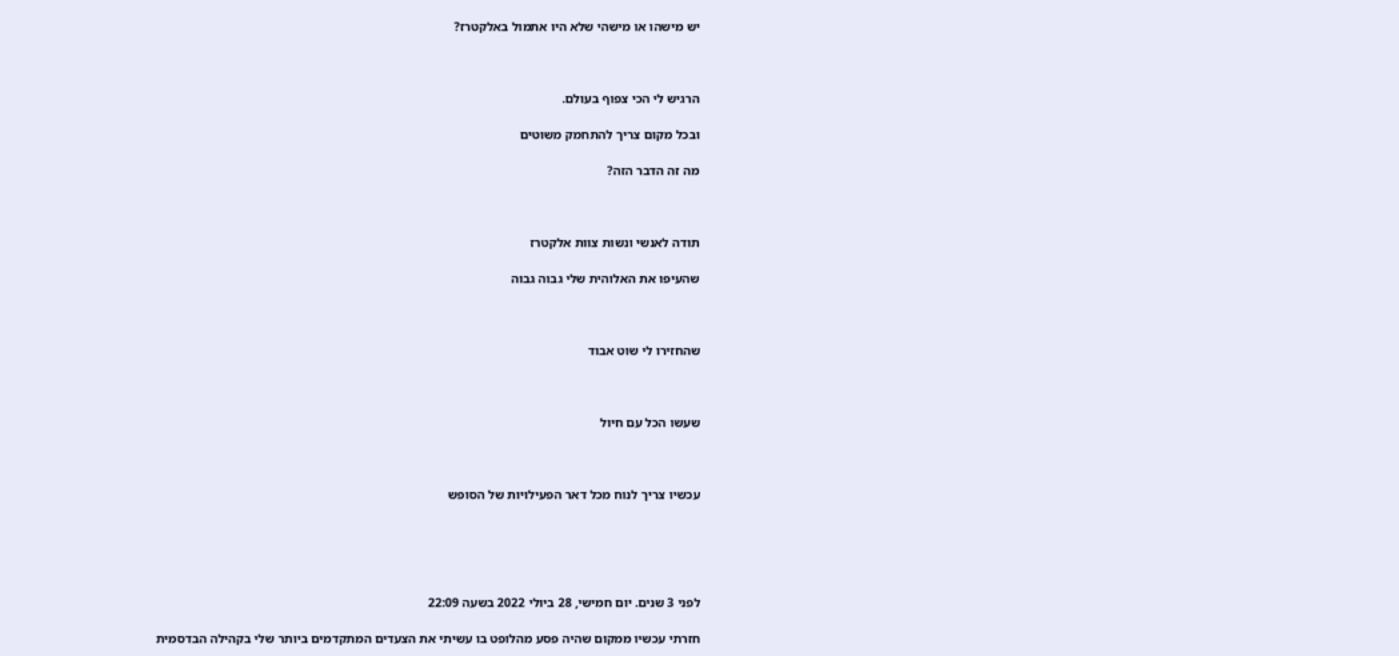יש מישהו או מישהי שלא היו אתמול באלקטרז?



הרגיש לי הכי צפוף בעולם.

ובכל מקום צריך להתחמק משוטים

מה זה הדבר הזה?



תודה לאנשי ונשות צוות אלקטרז

שהעיפו את האלוהית שלי גבוה גבוה



שהחזירו לי שוט אבוד



שעשו הכל עם חיול



עכשיו צריך לנוח מכל דאר הפעילויות של הסופש





לפני 3 שנים. יום חמישי, 28 ביולי 2022 בשעה 22:09

חזרתי עכשיו ממקום שהיה פסע מהלופט בו עשיתי את הצעדים המתקדמים ביותר שלי בקהילה הבדסמית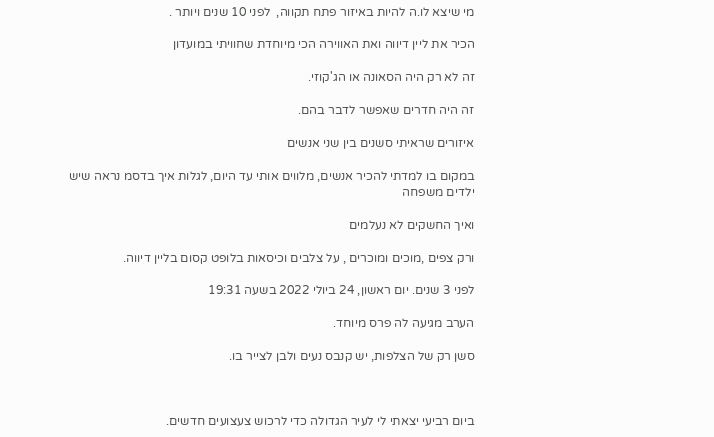מי שיצא לו.ה להיות באיזור פתח תקווה,  לפני 10 שנים ויותר .

הכיר את ליין דיווה ואת האווירה הכי מיוחדת שחוויתי במועדון

זה לא רק היה הסאונה או הג'קוזי.

זה היה חדרים שאפשר לדבר בהם.

איזורים שראיתי סשנים בין שני אנשים

במקום בו למדתי להכיר אנשים, מלווים אותי עד היום, לגלות איך בדסמ נראה שיש ילדים משפחה

ואיך החשקים לא נעלמים

ורק צפים ,מוכים ומוכרים , על צלבים וכיסאות בלופט קסום בליין דיווה.

לפני 3 שנים. יום ראשון, 24 ביולי 2022 בשעה 19:31

הערב מגיעה לה פרס מיוחד.

סשן רק של הצלפות, יש קנבס נעים ולבן לצייר בו.



ביום רביעי יצאתי לי לעיר הגדולה כדי לרכוש צעצועים חדשים.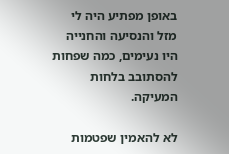באופן מפתיע היה לי מזל והנסיעה והחנייה היו נעימים, כמה שפחות להסתובב בלחות המעיקה.

לא להאמין שפטמות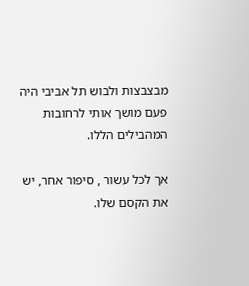מבצבצות ולבוש תל אביבי היה פעם מושך אותי לרחובות המהבילים הללו.

אך לכל עשור , סיפור אחר, יש את הקסם שלו.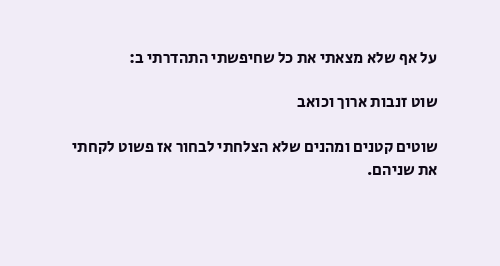על אף שלא מצאתי את כל שחיפשתי התהדרתי ב:

שוט זנבות ארוך וכואב

שוטים קטנים ומהנים שלא הצלחתי לבחור אז פשוט לקחתי את שניהם.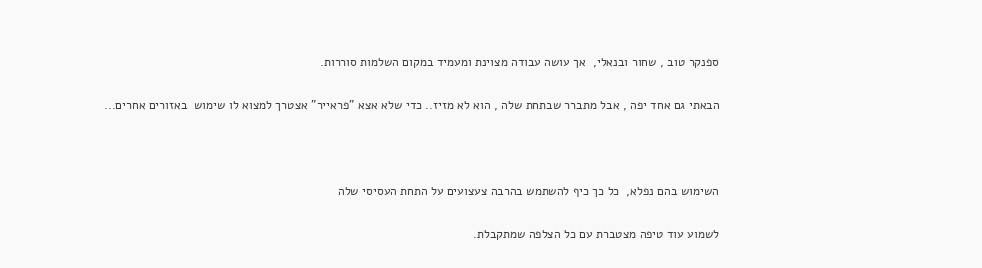ספנקר טוב , שחור ובנאלי,  אך עושה עבודה מצוינת ומעמיד במקום השלמות סוררות.

הבאתי גם אחד יפה , אבל מתברר שבתחת שלה , הוא לא מזיז.. כדי שלא אצא "פראייר" אצטרך למצוא לו שימוש  באזורים אחרים...



השימוש בהם נפלא,  כל כך כיף להשתמש בהרבה צעצועים על התחת העסיסי שלה

לשמוע עוד טיפה מצטברת עם כל הצלפה שמתקבלת.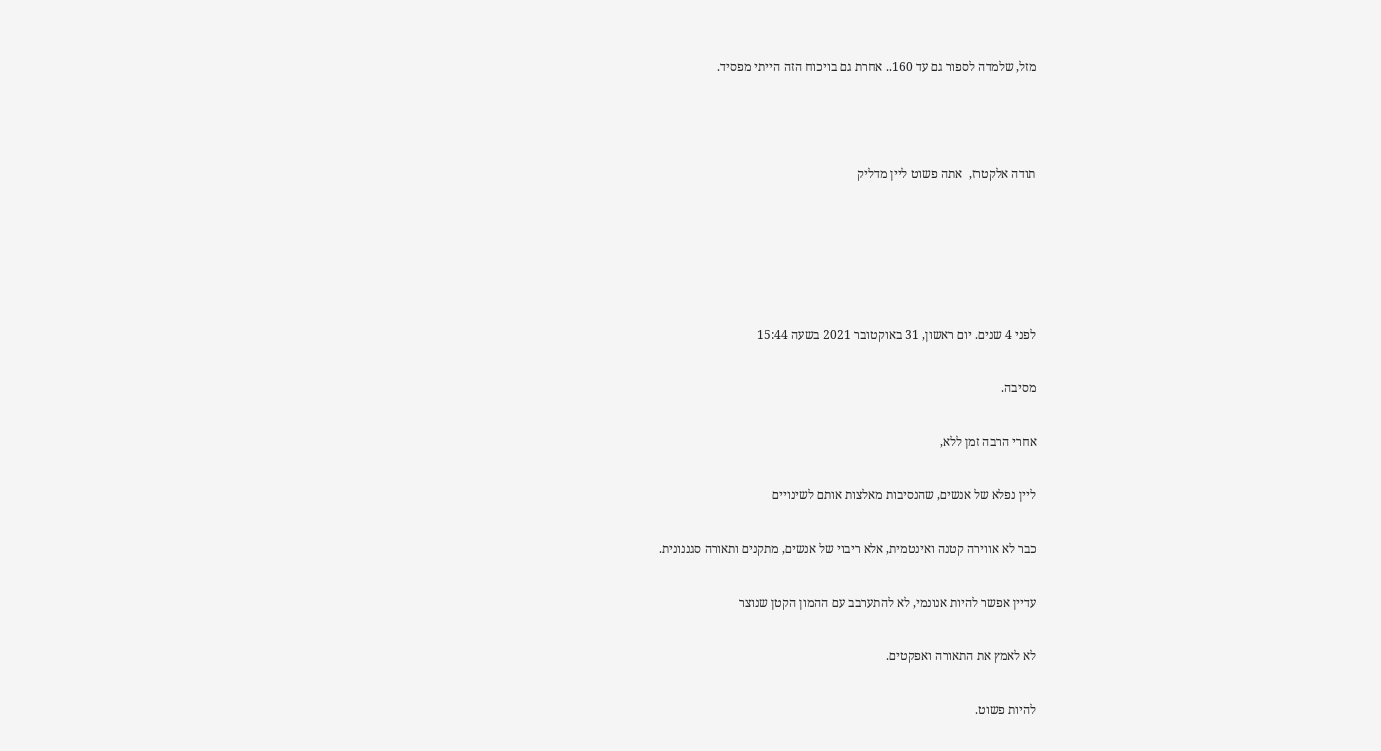מזל, שלמדה לספור גם עד 160.. אחרת גם בויכוח הזה הייתי מפסיד.



תודה אלקטרז,  אתה פשוט ליין מדליק





לפני 4 שנים. יום ראשון, 31 באוקטובר 2021 בשעה 15:44

מסיבה.

אחרי הרבה זמן ללא,

ליין נפלא של אנשים, שהנסיבות מאלצות אותם לשינויים

כבר לא אווירה קטנה ואינטמית, אלא ריבוי של אנשים, מתקנים ותאורה סגננונית.

עדיין אפשר להיות אנונמי, לא להתערבב עם ההמון הקטן שנוצר

לא לאמץ את התאורה ואפקטים.

להיות פשוט.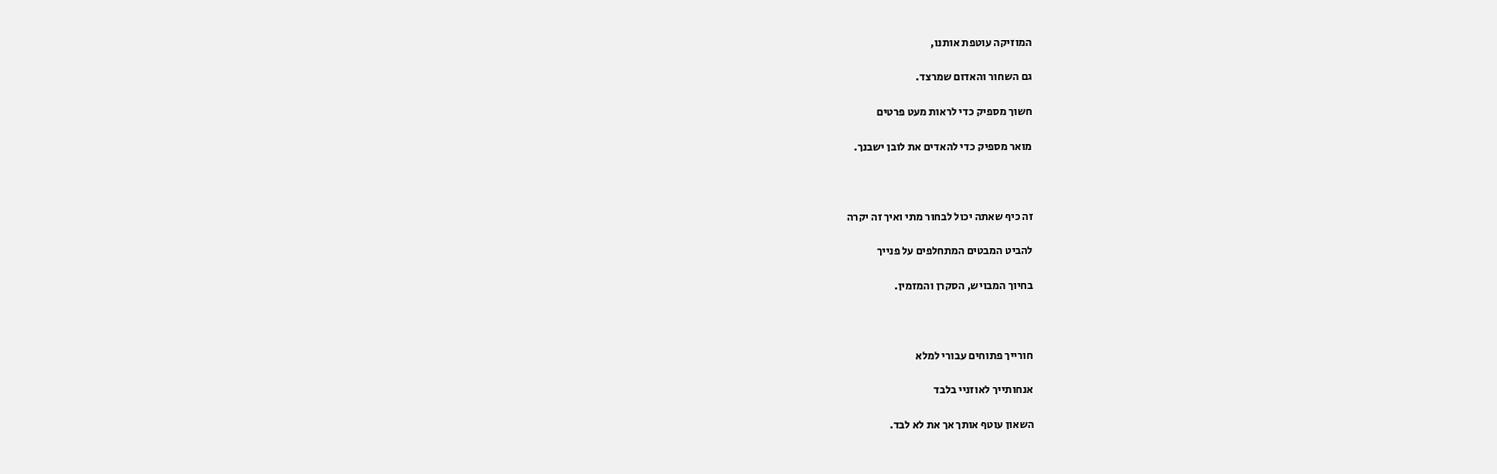המוזיקה עוטפת אותנו,

גם השחור והאדום שמרצד.

חשוך מספיק כדי לראות מעט פרטים

מואר מספיק כדי להאדים את לובן ישבנך.



זה כיף שאתה יכול לבחור מתי ואיך זה יקרה

להביט המבטים המתחלפים על פנייך

בחיוך המבויש, הסקרן והמזמין.



חורייך פתוחים עבורי למלא

אנחותייך לאוזניי בלבד

השאון עוטף אותך אך את לא לבד.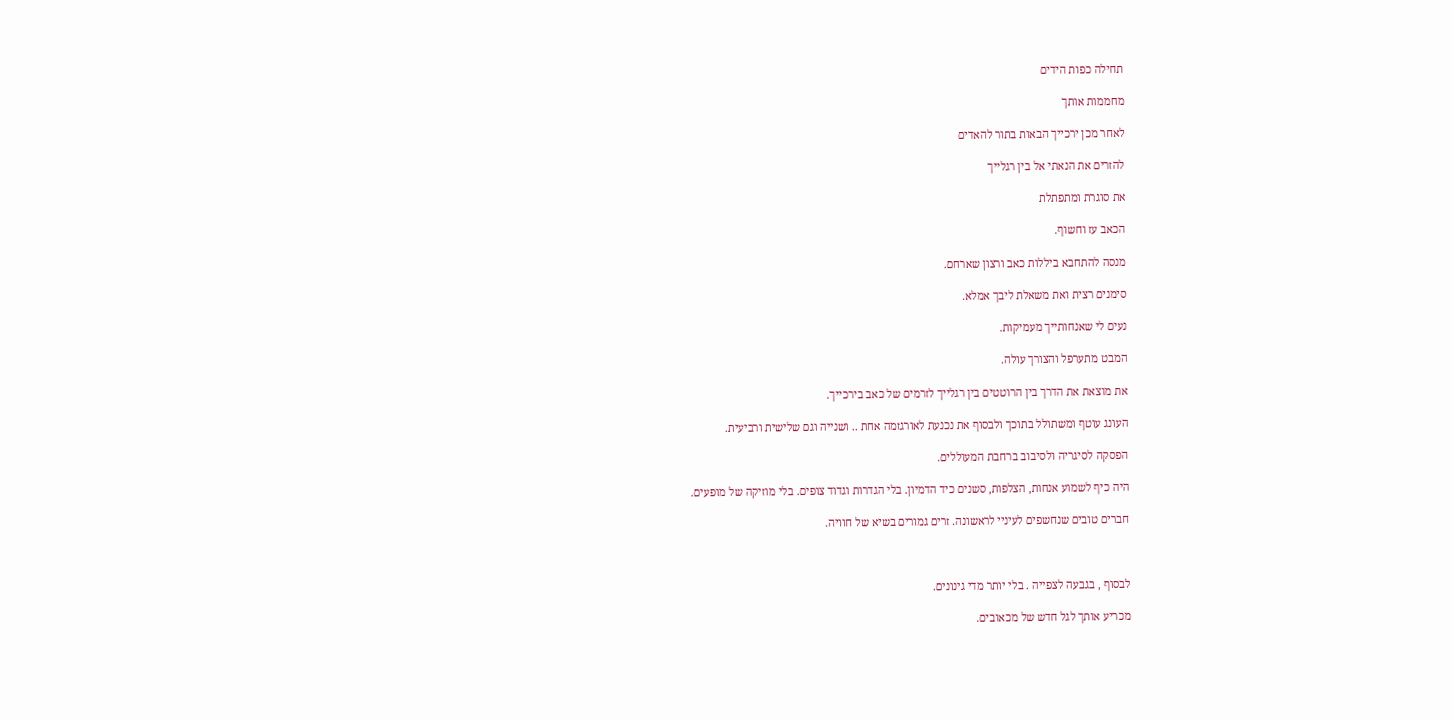תחילה כפות הידים

מחממות אותך

לאחר מכן ירכייך הבאות בתור להאדים

להזרים את הנאתי אל בין רגלייך

את סוגרת ומתפתלת

הכאב עז וחשוף.

מנסה להתחבא ביללות כאב ורצון שארחם.

סימנים רצית ואת משאלת ליבך אמלא.

נעים לי שאנחותייך מעמיקות.

המבט מתערפל והצורך עולה.

את מוצאת את הדרך בין הרוטטים בין רגלייך לזרמים של כאב בירכייך.

העונג עוטף ומשתולל בתוכך ולבסוף את נכנעת לאורגזמה אחת .. ושנייה וגם שלישית ורביעית.

הפסקה לסיגריה ולסיבוב ברחבת המעוללים.

היה כיף לשמוע אנחות, הצלפות, סשנים כיד הדמיון. בלי הגדרות וגדוד צופים. בלי מוזיקה של מופעים.

חברים טובים שנחשפים לעיניי לראשונה. זרים גמורים בשיא של חוויה.



לבסוף , בגבעה לצפייה . בלי יותר מדי גינונים.

מכריע אותך לגל חדש של מכאובים.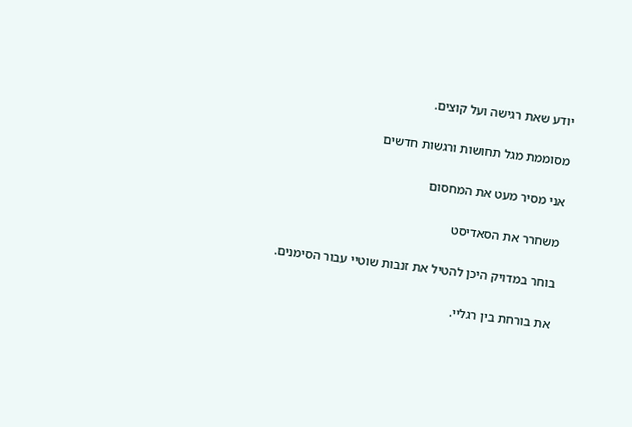יודע שאת רגישה ועל קוצים.

מסוממת מגל תחושות ורגשות חדשים

אני מסיר מעט את המחסום

משחרר את הסאדיסט

בוחר במדויק היכן להטיל את זנבות שוטיי עבור הסימנים.

את בורחת בין רגליי.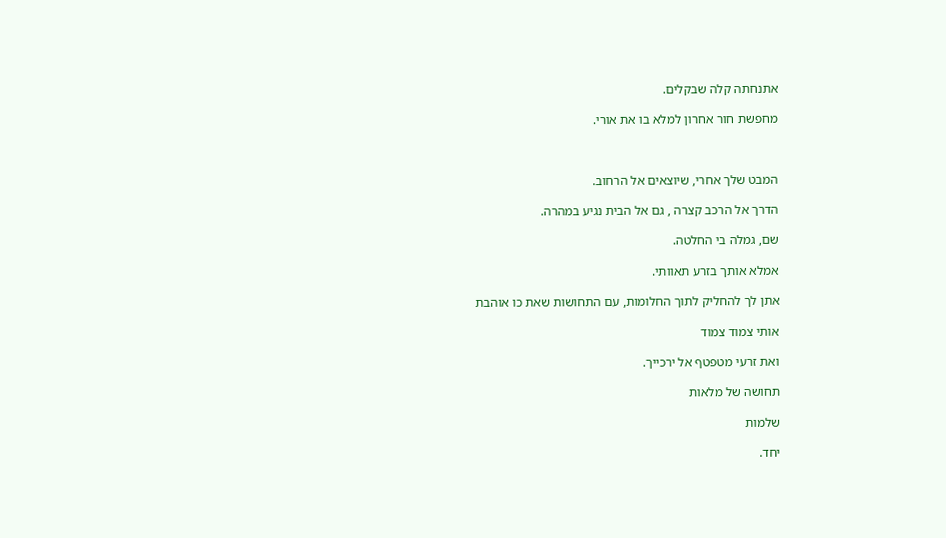אתנחתה קלה שבקלים.

מחפשת חור אחרון למלא בו את אורי.



המבט שלך אחרי, שיוצאים אל הרחוב.

הדרך אל הרכב קצרה , גם אל הבית נגיע במהרה.

שם, גמלה בי החלטה.

אמלא אותך בזרע תאוותי.

אתן לך להחליק לתוך החלומות, עם התחושות שאת כו אוהבת

אותי צמוד צמוד

ואת זרעי מטפטף אל ירכייך.

תחושה של מלאות

שלמות

יחד.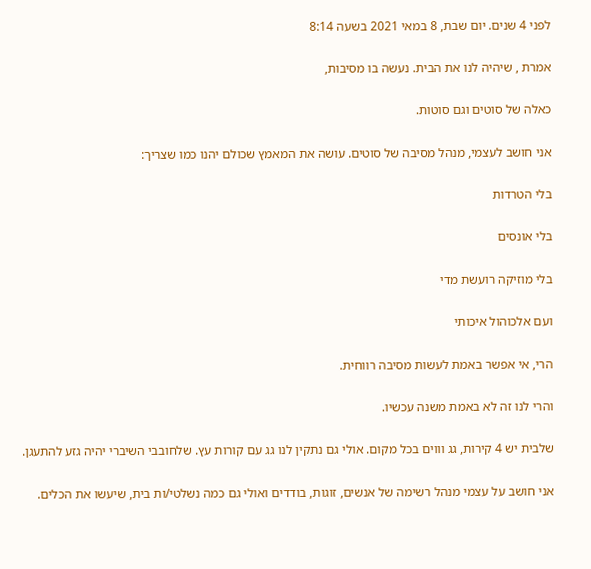לפני 4 שנים. יום שבת, 8 במאי 2021 בשעה 8:14

אמרת , שיהיה לנו את הבית. נעשה בו מסיבות,

כאלה של סוטים וגם סוטות.

אני חושב לעצמי, מנהל מסיבה של סוטים. עושה את המאמץ שכולם יהנו כמו שצריך:

בלי הטרדות

בלי אונסים

בלי מוזיקה רועשת מדי

ועם אלכוהול איכותי

הרי, אי אפשר באמת לעשות מסיבה רווחית.

והרי לנו זה לא באמת משנה עכשיו.

שלבית יש 4 קירות, גג וווים בכל מקום. אולי גם נתקין לנו גג עם קורות עץ. שלחובבי השיברי יהיה גזע להתעגן.

אני חושב על עצמי מנהל רשימה של אנשים, זוגות, בודדים ואולי גם כמה נשלטי/ות בית, שיעשו את הכלים.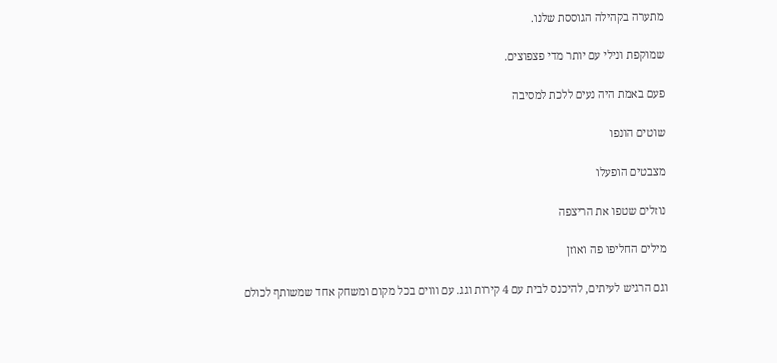מתערה בקהילה הגוססת שלנו.

שמוקפת ונילי עם יותר מדי פצפוצים.

פעם באמת היה נעים ללכת למסיבה

שוטים הונפו

מצבטים הופעלו

נוזלים שטפו את הריצפה

מילים החליפו פה ואוזן

וגם הרגיש לעיתים, להיכנס לבית עם 4 קירות וגג. עם וווים בכל מקום ומשחק אחד שמשותף לכולם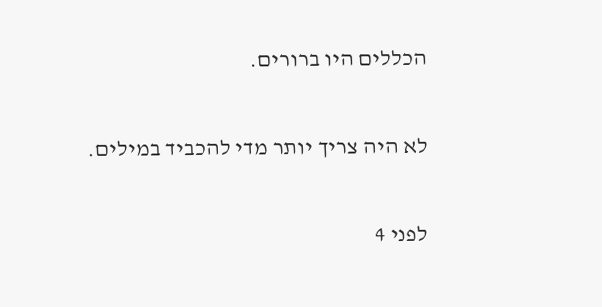הכללים היו ברורים.

לא היה צריך יותר מדי להכביד במילים.

לפני 4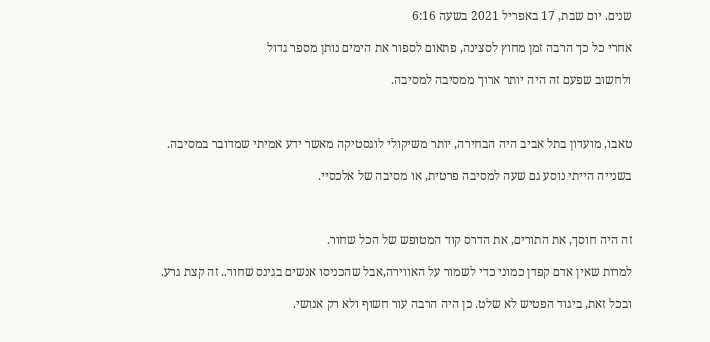שנים. יום שבת, 17 באפריל 2021 בשעה 6:16

אחרי כל כך הרבה זמן מחוץ לסצינה, פתאום לספור את הימים נותן מספר גדול

ולחשוב שפעם זה היה יותר ארוך ממסיבה למסיבה.



טאבו, מועדון בתל אביב היה הבחירה, יותר משיקולי לוגסטיקה מאשר ידע אמיתי שמדובר במסיבה.

בשנייה הייתי נוסע גם שעה למסיבה פרטית, או מסיבה של אלכסיי.



זה היה חוסך, את התורים, את הדרס קוד המטופש של הכל שחור.

למרות שאין אדם קפדן כמוני כדי לשמור על האווירה,אבל שהכניסו אנשים בגינס שחור.. זה קצת גרע.

ובכל זאת, ביגוד הפטיש לא שלט. כן היה הרבה עור חשוף ולא רק אנושי.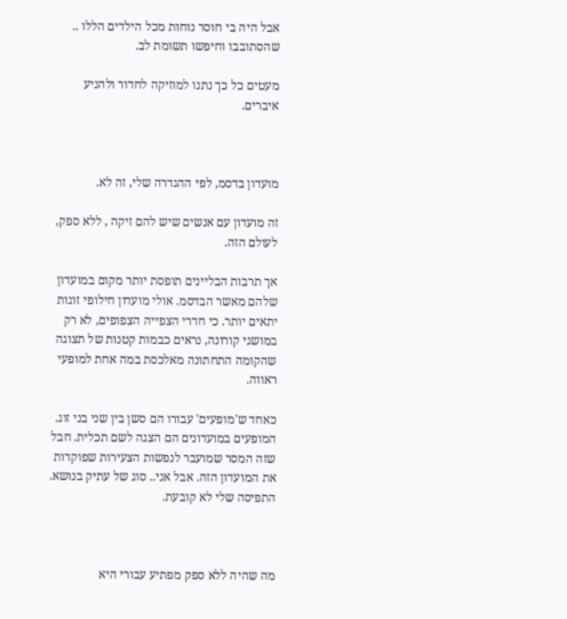אבל היה בי חוסר נוחות מכל הילדים הללו .. שהסתובבו וחיפשו תשומת לב.

מעטים כל כך נתנו למוזיקה לחדור ולהניע איברים.



מועדון בדסמ, לפי ההגדרה שלי, זה לא.

זה מועדון עם אנשים שיש להם זיקה , ללא ספק, לעולם הזה.

אך תרבות הבליינים תופסת יותר מקום במועדון שלהם מאשר הבדסמ. אולי מועדון חילופי זוגות יתאים יותר. כי חדרי הצפייה הצפופים, לא רק במושגי קורונה, נראים כבמות קטנות של תצוגה שהקומה התחתונה מאלכסת במה אחת למופעי ראווה.

כאחד ש'מופעים' עבורו הם סשן בין שני בני זוג. המופעים במועדונים הם הצגה לשם תכלית. חבל שזה המסר שמועבר לנפשות הצעירות שפוקדות את המועדון הזה. אבל אני.. סוג של עתיק בנושא. התפיסה שלי לא קובעת.



מה שהיה ללא ספק מפתיע עבורי היא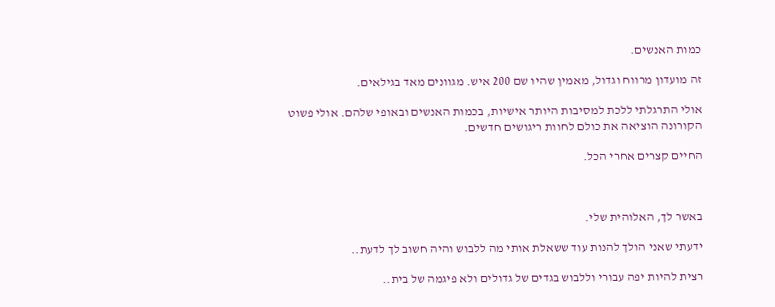כמות האנשים.

זה מועדון מרווח וגדול, מאמין שהיו שם 200 איש. מגוונים מאד בגילאים.

אולי התרגלתי ללכת למסיבות היותר אישיות, בכמות האנשים ובאופי שלהם. אולי פשוט הקורונה הוציאה את כולם לחוות ריגושים חדשים.

החיים קצרים אחרי הכל.



באשר לך, האלוהית שלי.

ידעתי שאני הולך להנות עוד ששאלת אותי מה ללבוש והיה חשוב לך לדעת..

רצית להיות יפה עבורי וללבוש בגדים של גדולים ולא פיגמה של בית..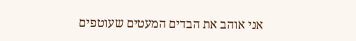אני אוהב את הבדים המעטים שעוטפים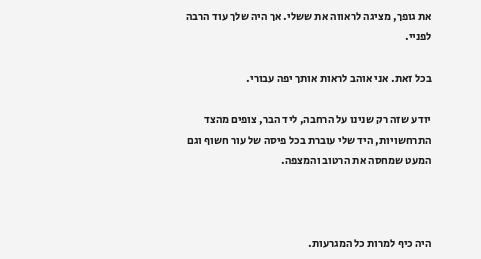את גופך, מציגה לראווה את ששלי. אך היה שלך עוד הרבה לפניי.

בכל זאת. אני אוהב לראות אותך יפה עבורי.

יודע שזה רק שנינו על הרחבה, ליד הבר, צופים מהצד התרחשויות, היד שלי עוברת בכל פיסה של עור חשוף וגם המעט שמחסה את הרטוב והמצפה.



היה כיף למרות כל המגרעות.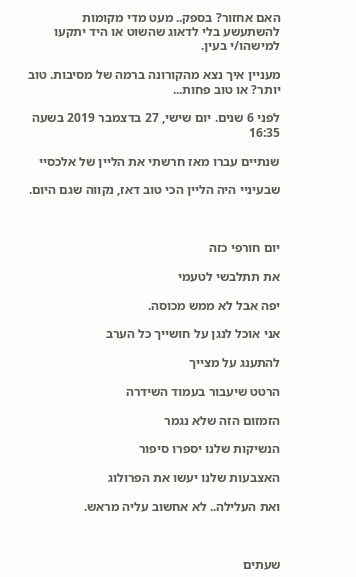האם אחזור? בספק.. מעט מדי מקומות להשתעשע בלי לדאוג שהשוט או היד יתקעו למישהו/י בעין.

מעניין איך נצא מהקורונה ברמה של מסיבות. טוב יותר? או טוב פחות...

לפני 6 שנים. יום שישי, 27 בדצמבר 2019 בשעה 16:35

שנתיים עברו מאז חרשתי את הליין של אלכסיי

שבעיניי היה הליין הכי טוב דאז, נקווה שגם היום.



יום חורפי כזה

את תתלבשי לטעמי

יפה אבל לא ממש מכוסה.

אני אוכל לנגן על חושייך כל הערב

להתענג על מצייך

הרטט שיעבור בעמוד השידרה

הזמזום הזה שלא נגמר

הנשיקות שלנו יספרו סיפור

האצבעות שלנו יעשו את הפרולוג

ואת העלילה.. לא אחשוב עליה מראש.



שעתים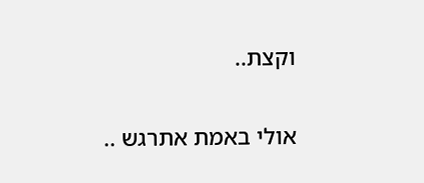וקצת..

אולי באמת אתרגש ..